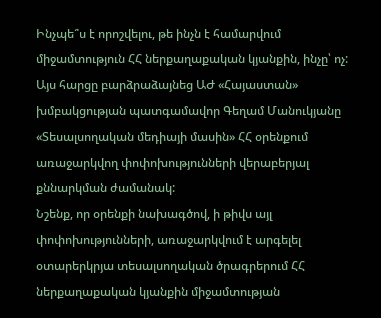Ինչպե՞ս է որոշվելու, թե ինչն է համարվում միջամտություն ՀՀ ներքաղաքական կյանքին, ինչը՝ ոչ: Այս հարցը բարձրաձայնեց ԱԺ «Հայաստան» խմբակցության պատգամավոր Գեղամ Մանուկյանը «Տեսալսողական մեդիայի մասին» ՀՀ օրենքում առաջարկվող փոփոխությունների վերաբերյալ քննարկման ժամանակ:
Նշենք, որ օրենքի նախագծով, ի թիվս այլ փոփոխությունների, առաջարկվում է արգելել օտարերկրյա տեսալսողական ծրագրերում ՀՀ ներքաղաքական կյանքին միջամտության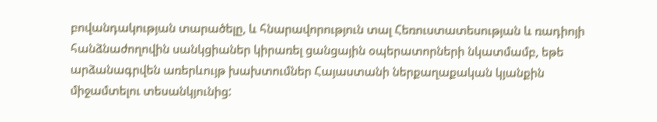բովանդակության տարածելը, և հնարավորություն տալ Հեռուստատեսության և ռադիոյի հանձնաժողովին սանկցիաներ կիրառել ցանցային օպերատորների նկատմամբ, եթե արձանագրվեն առերևույթ խախտումներ Հայաստանի ներքաղաքական կյանքին միջամտելու տեսանկյունից: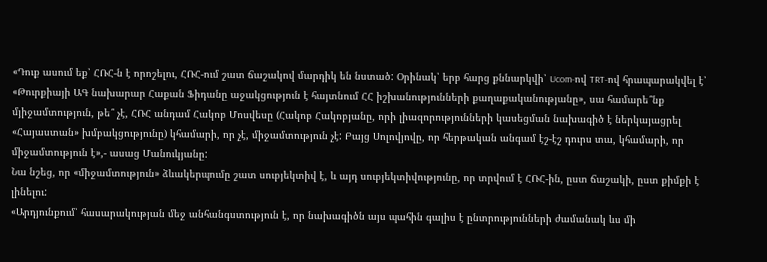«Դուք ասում եք՝ ՀՌՀ-ն է որոշելու, ՀՌՀ-ում շատ ճաշակով մարդիկ են նստած: Օրինակ՝ երբ հարց քննարկվի՝ Ucom-ով TRT-ով հրապարակվել է՝ «Թուրքիայի ԱԳ նախարար Հաքան Ֆիդանը աջակցություն է հայտնում ՀՀ իշխանությունների քաղաքականությանը», սա համարե՞նք մյիջամտություն, թե՞ չէ, ՀՌՀ անդամ Հակոբ Մոսվեսը (Հակոբ Հակոբյանը, որի լիազորությունների կասեցման նախագիծ է ներկայացրել «Հայաստան» խմբակցությունը) կհամարի, որ չէ, միջամտություն չէ: Բայց Սոլովյովը, որ հերթական անգամ էշ-էշ դուրս տա, կհամարի, որ միջամտություն է»,- ասաց Մանուկյանը:
Նա նշեց, որ «միջամտություն» ձևակերպումը շատ սուբյեկտիվ է, և այդ սուբյեկտիվությունը, որ տրվում է ՀՌՀ-ին, ըստ ճաշակի, ըստ քիմքի է լինելու:
«Արդյունքում՝ հասարակության մեջ անհանգստություն է, որ նախագիծն այս պահին գալիս է ընտրությունների ժամանակ ևս մի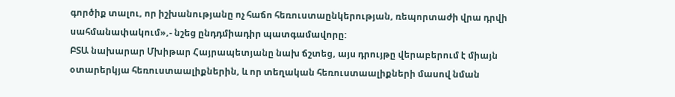գործիք տալու, որ իշխանությանը ոչ հաճո հեռուստաընկերության, ռեպորտաժի վրա դրվի սահմանափակում»,- նշեց ընդդմիադիր պատգամավորը:
ԲՏԱ նախարար Մխիթար Հայրապետյանը նախ ճշտեց, այս դրույթը վերաբերում է միայն օտարերկյա հեռուստաալիքներին, և որ տեղական հեռուստաալիքների մասով նման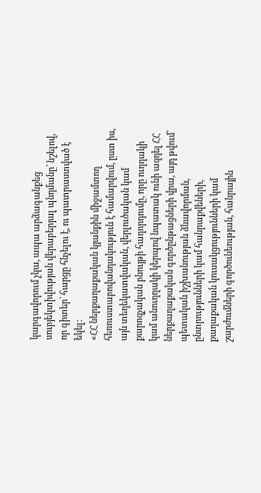կարգավորում չկա, ապա արձագանքեց սուբյեկտիվության վերաբերյալ պնդմանը՝ նշելով, որ գիտեր՝ հարցը հնչելու է, ու պատրաստված է եկել:
«ՀՀ ներքաղաքական կյանքին միջամտող հեռուստաբովանդակություն է համարվում, ըստ իս, այն տեղեկատվական, վերլուծական կամ քարոզչական բնույթի հաղորդումը, որը ուղղակի կամ անուղղակի կերպով նպատակ ունի ազդել ՀՀ ներքաղաքական գործընթացների վրա, այդ թվում՝ պետական իշխանության ձևավորման, ընտրությունների կամ հանրաքվեների, քաղաքական կուսակցությունների կամ շարժումների գործունեության, հանրային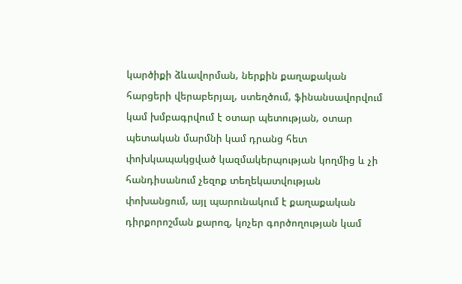կարծիքի ձևավորման, ներքին քաղաքական հարցերի վերաբերյալ, ստեղծում, ֆինանսավորվում կամ խմբագրվում է օտար պետության, օտար պետական մարմնի կամ դրանց հետ փոխկապակցված կազմակերպության կողմից և չի հանդիսանում չեզոք տեղեկատվության փոխանցում, այլ պարունակում է քաղաքական դիրքորոշման քարոզ, կոչեր գործողության կամ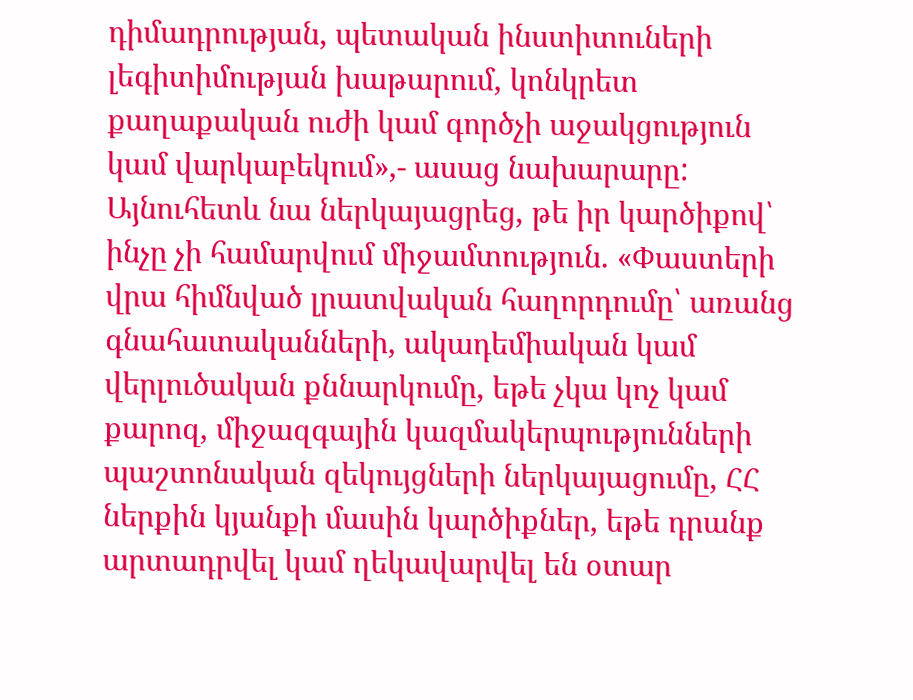դիմադրության, պետական ինստիտուների լեգիտիմության խաթարում, կոնկրետ քաղաքական ուժի կամ գործչի աջակցություն կամ վարկաբեկում»,- ասաց նախարարը:
Այնուհետև նա ներկայացրեց, թե իր կարծիքով՝ ինչը չի համարվում միջամտություն. «Փաստերի վրա հիմնված լրատվական հաղորդումը՝ առանց գնահատականների, ակադեմիական կամ վերլուծական քննարկումը, եթե չկա կոչ կամ քարոզ, միջազգային կազմակերպությունների պաշտոնական զեկույցների ներկայացումը, ՀՀ ներքին կյանքի մասին կարծիքներ, եթե դրանք արտադրվել կամ ղեկավարվել են օտար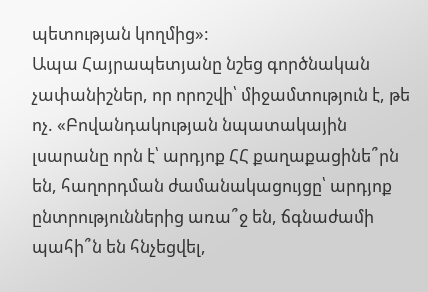պետության կողմից»:
Ապա Հայրապետյանը նշեց գործնական չափանիշներ, որ որոշվի՝ միջամտություն է, թե ոչ. «Բովանդակության նպատակային լսարանը որն է՝ արդյոք ՀՀ քաղաքացինե՞րն են, հաղորդման ժամանակացույցը՝ արդյոք ընտրություններից առա՞ջ են, ճգնաժամի պահի՞ն են հնչեցվել,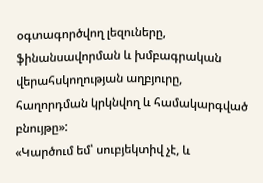օգտագործվող լեզուները, ֆինանսավորման և խմբագրական վերահսկողության աղբյուրը, հաղորդման կրկնվող և համակարգված բնույթը»:
«Կարծում եմ՝ սուբյեկտիվ չէ, և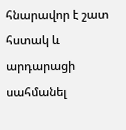հնարավոր է շատ հստակ և արդարացի սահմանել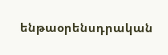ենթաօրենսդրական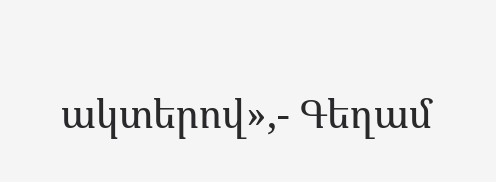ակտերով»,- Գեղամ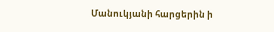Մանուկյանի հարցերին ի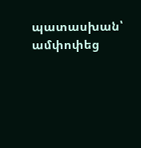պատասխան՝ ամփոփեց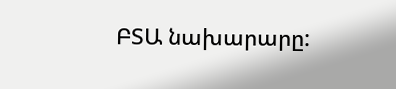ԲՏԱ նախարարը: